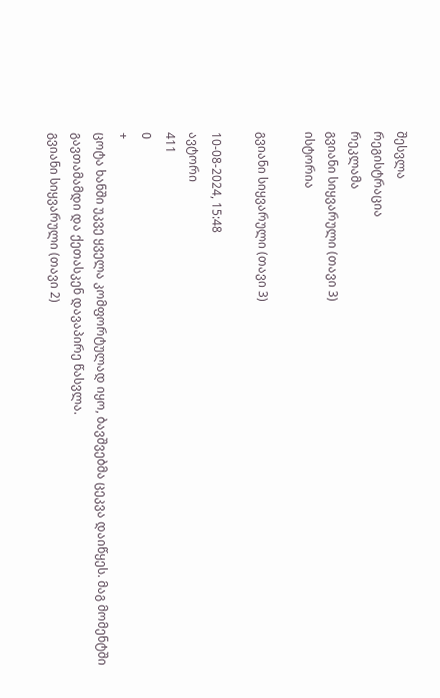შესვლა
რეგისტრაცია
რეკლამა
გვიანი სიყვარული (თავი 3)
ისტორია

გვიანი სიყვარული (თავი 3)

10-08-2024, 15:48
ავტორი
411
0
+
ცოტა ხანში უკვე ყველა კომფორტულად იყო, ბავშვებმა ცეკვა დაიწყეს. მაგ მომენტში გავთამამდი და ქეთასკენ დავაპირე წასვლა.
გვიანი სიყვარული (თავი 2)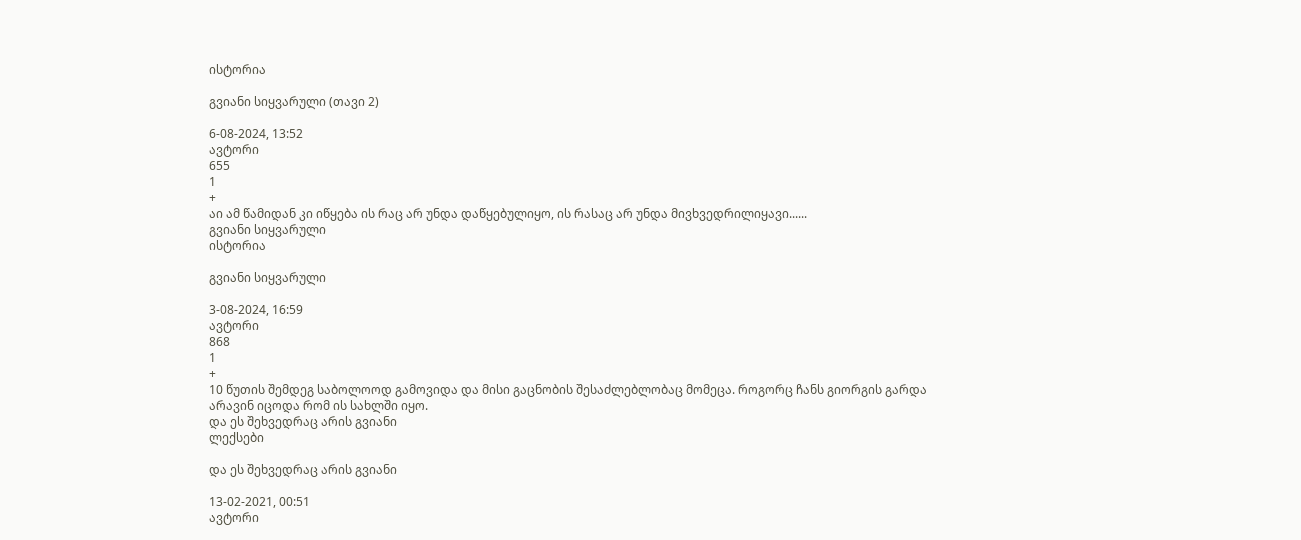ისტორია

გვიანი სიყვარული (თავი 2)

6-08-2024, 13:52
ავტორი
655
1
+
აი ამ წამიდან კი იწყება ის რაც არ უნდა დაწყებულიყო, ის რასაც არ უნდა მივხვედრილიყავი......
გვიანი სიყვარული
ისტორია

გვიანი სიყვარული

3-08-2024, 16:59
ავტორი
868
1
+
10 წუთის შემდეგ საბოლოოდ გამოვიდა და მისი გაცნობის შესაძლებლობაც მომეცა. როგორც ჩანს გიორგის გარდა არავინ იცოდა რომ ის სახლში იყო.
და ეს შეხვედრაც არის გვიანი
ლექსები

და ეს შეხვედრაც არის გვიანი

13-02-2021, 00:51
ავტორი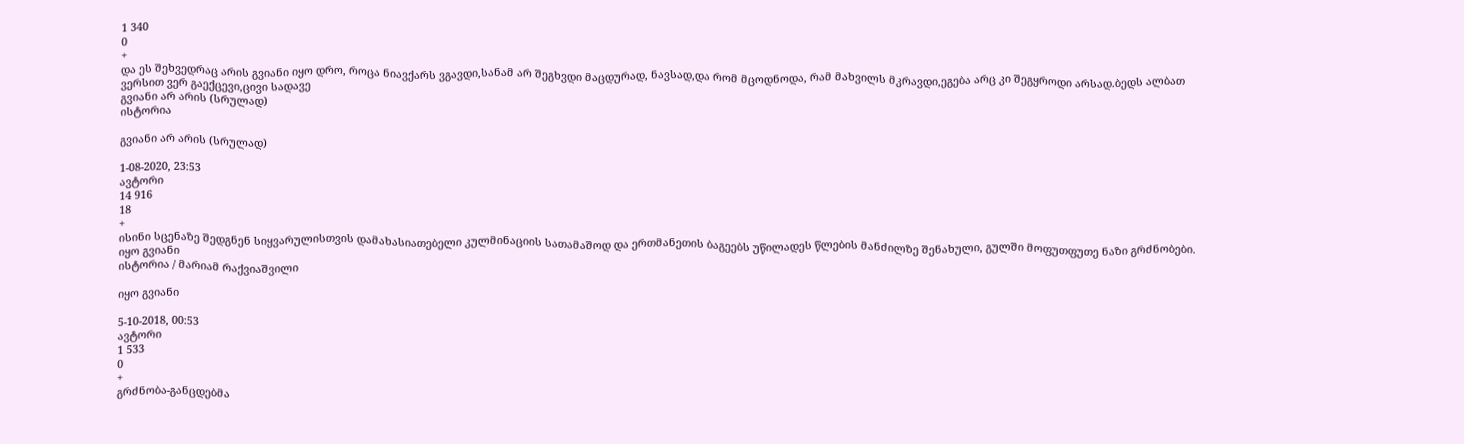1 340
0
+
და ეს შეხვედრაც არის გვიანი იყო დრო, როცა ნიავქარს ვგავდი,სანამ არ შეგხვდი მაცდურად, ნავსად,და რომ მცოდნოდა, რამ მახვილს მკრავდი,ეგება არც კი შეგყროდი არსად.ბედს ალბათ ვერსით ვერ გაექცევი,ცივი სადავე
გვიანი არ არის (სრულად)
ისტორია

გვიანი არ არის (სრულად)

1-08-2020, 23:53
ავტორი
14 916
18
+
ისინი სცენაზე შედგნენ სიყვარულისთვის დამახასიათებელი კულმინაციის სათამაშოდ და ერთმანეთის ბაგეებს უწილადეს წლების მანძილზე შენახული, გულში მოფუთფუთე ნაზი გრძნობები.
იყო გვიანი
ისტორია / მარიამ რაქვიაშვილი

იყო გვიანი

5-10-2018, 00:53
ავტორი
1 533
0
+
გრძნობა-განცდებმა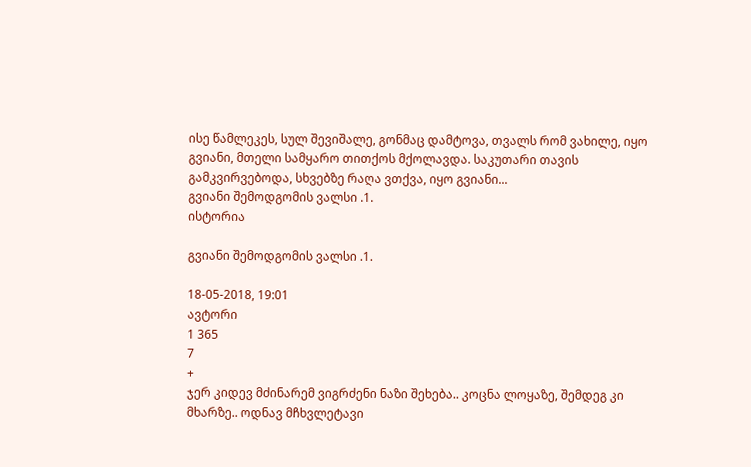ისე წამლეკეს, სულ შევიშალე, გონმაც დამტოვა, თვალს რომ ვახილე, იყო გვიანი, მთელი სამყარო თითქოს მქოლავდა. საკუთარი თავის გამკვირვებოდა, სხვებზე რაღა ვთქვა, იყო გვიანი...
გვიანი შემოდგომის ვალსი .1.
ისტორია

გვიანი შემოდგომის ვალსი .1.

18-05-2018, 19:01
ავტორი
1 365
7
+
ჯერ კიდევ მძინარემ ვიგრძენი ნაზი შეხება.. კოცნა ლოყაზე, შემდეგ კი მხარზე.. ოდნავ მჩხვლეტავი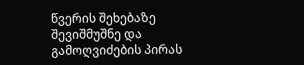წვერის შეხებაზე შევიშმუშნე და გამოღვიძების პირას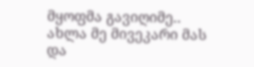მყოფმა გავიღიმე.. ახლა მე მივეკარი მას და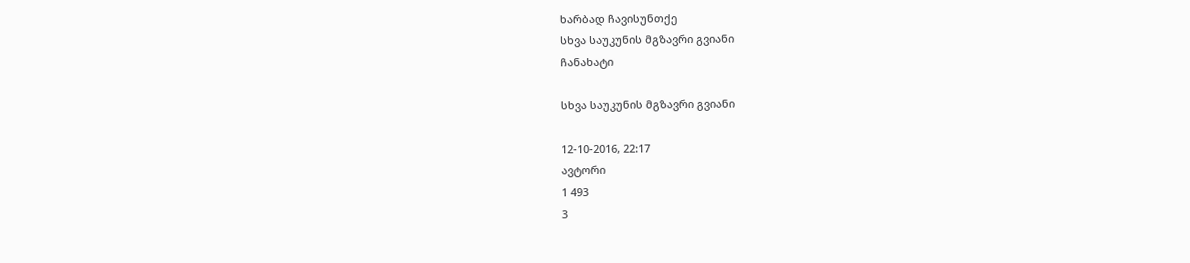ხარბად ჩავისუნთქე
სხვა საუკუნის მგზავრი გვიანი
ჩანახატი

სხვა საუკუნის მგზავრი გვიანი

12-10-2016, 22:17
ავტორი
1 493
3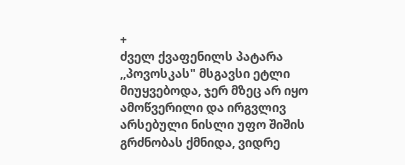+
ძველ ქვაფენილს პატარა ,,პოვოსკას" მსგავსი ეტლი მიუყვებოდა, ჯერ მზეც არ იყო ამოწვერილი და ირგვლივ არსებული ნისლი უფო შიშის გრძნობას ქმნიდა, ვიდრე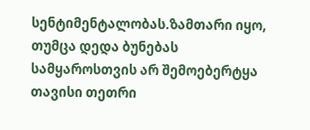სენტიმენტალობას.ზამთარი იყო, თუმცა დედა ბუნებას სამყაროსთვის არ შემოებერტყა თავისი თეთრი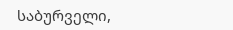საბურველი,